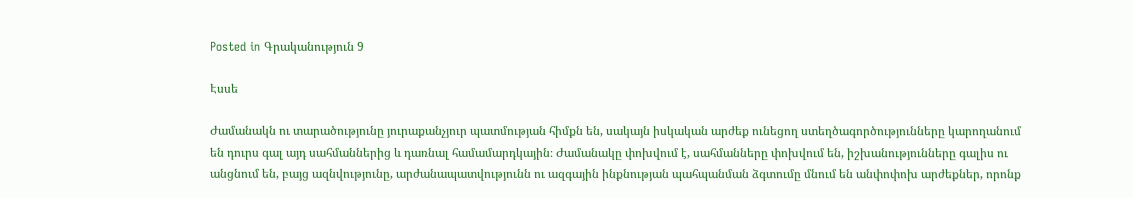Posted in Գրականություն 9

Էսսե

Ժամանակն ու տարածությունը յուրաքանչյուր պատմության հիմքն են, սակայն իսկական արժեք ունեցող ստեղծագործությունները կարողանում են դուրս գալ այդ սահմաններից և դառնալ համամարդկային։ Ժամանակը փոխվում է, սահմանները փոխվում են, իշխանությունները գալիս ու անցնում են, բայց ազնվությունը, արժանապատվությունն ու ազգային ինքնության պահպանման ձգտումը մնում են անփոփոխ արժեքներ, որոնք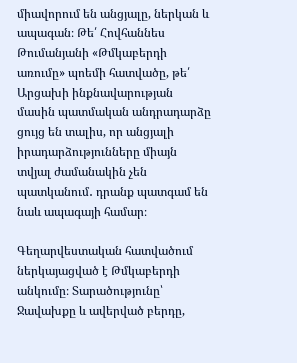միավորում են անցյալը, ներկան և ապագան։ Թե՛ Հովհաննես Թումանյանի «Թմկաբերդի առումը» պոեմի հատվածը, թե՛ Արցախի ինքնավարության մասին պատմական անդրադարձը ցույց են տալիս, որ անցյալի իրադարձությունները միայն տվյալ ժամանակին չեն պատկանում․ դրանք պատգամ են նաև ապագայի համար։

Գեղարվեստական հատվածում ներկայացված է Թմկաբերդի անկումը։ Տարածությունը՝ Ջավախքը և ավերված բերդը,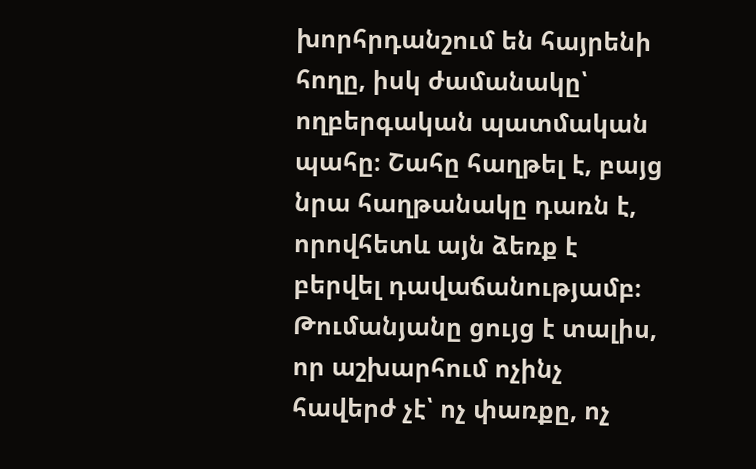խորհրդանշում են հայրենի հողը, իսկ ժամանակը՝ ողբերգական պատմական պահը։ Շահը հաղթել է, բայց նրա հաղթանակը դառն է, որովհետև այն ձեռք է բերվել դավաճանությամբ։ Թումանյանը ցույց է տալիս, որ աշխարհում ոչինչ հավերժ չէ՝ ոչ փառքը, ոչ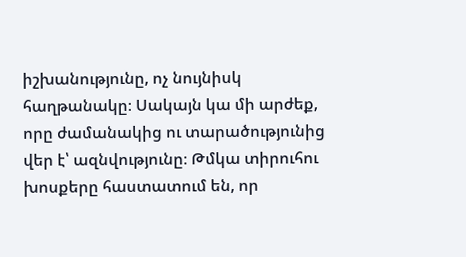իշխանությունը, ոչ նույնիսկ հաղթանակը։ Սակայն կա մի արժեք, որը ժամանակից ու տարածությունից վեր է՝ ազնվությունը։ Թմկա տիրուհու խոսքերը հաստատում են, որ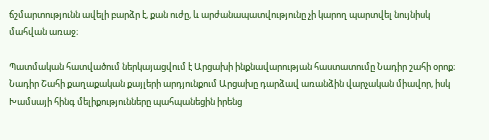ճշմարտությունն ավելի բարձր է, քան ուժը, և արժանապատվությունը չի կարող պարտվել նույնիսկ մահվան առաջ։

Պատմական հատվածում ներկայացվում է Արցախի ինքնավարության հաստատումը Նադիր շահի օրոք։ Նադիր Շահի քաղաքական քայլերի արդյունքում Արցախը դարձավ առանձին վարչական միավոր, իսկ Խամսայի հինգ մելիքությունները պահպանեցին իրենց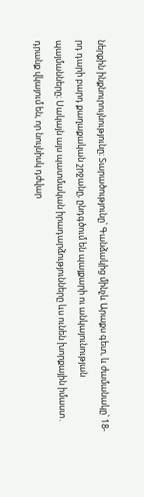ներքին ինքնուրույնությունը։ Տարածությունը՝ Գանձակից մինչև Արաքս գետ, և ժամանակը՝ 18-րդ դարի բարդ քաղաքական շրջանը, ընդգծում են պայքարի ու անկայունության պայմանները։ Սակայն այս պատմական իրադարձությունները ևս ունեն խորքային իմաստ․ դրանք վկայում են, որ նույնիսկ դժվար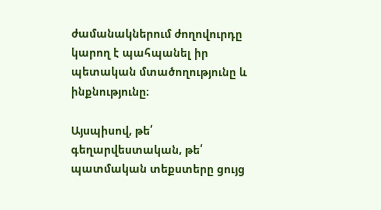ժամանակներում ժողովուրդը կարող է պահպանել իր պետական մտածողությունը և ինքնությունը։

Այսպիսով, թե՛ գեղարվեստական, թե՛ պատմական տեքստերը ցույց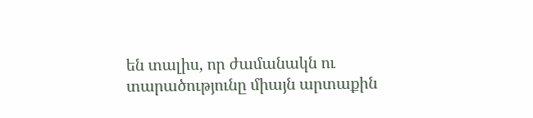են տալիս, որ ժամանակն ու տարածությունը միայն արտաքին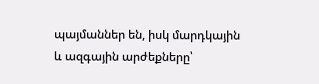պայմաններ են, իսկ մարդկային և ազգային արժեքները՝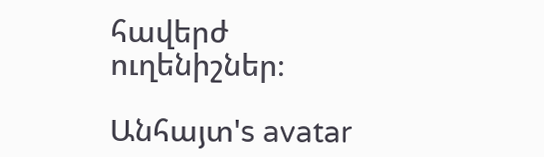հավերժ ուղենիշներ։

Անհայտ's avatar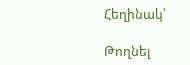Հեղինակ՝

Թողնել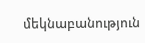մեկնաբանություն